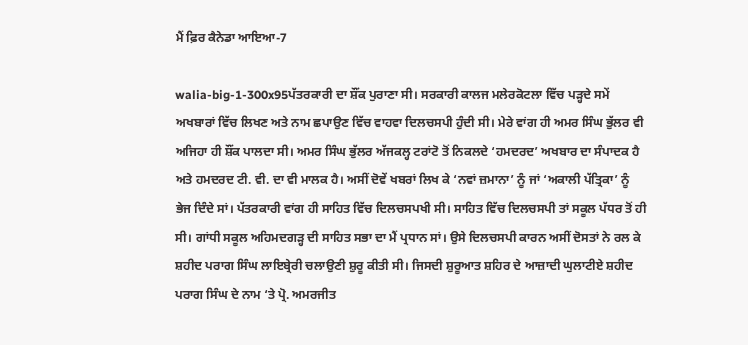ਮੈਂ ਫ਼ਿਰ ਕੈਨੇਡਾ ਆਇਆ-7

walia-big-1-300x95ਪੱਤਰਕਾਰੀ ਦਾ ਸ਼ੌਂਕ ਪੁਰਾਣਾ ਸੀ। ਸਰਕਾਰੀ ਕਾਲਜ ਮਲੇਰਕੋਟਲਾ ਵਿੱਚ ਪੜ੍ਹਦੇ ਸਮੇਂ ਅਖਬਾਰਾਂ ਵਿੱਚ ਲਿਖਣ ਅਤੇ ਨਾਮ ਛਪਾਉਣ ਵਿੱਚ ਵਾਹਵਾ ਦਿਲਚਸਪੀ ਹੁੰਦੀ ਸੀ। ਮੇਰੇ ਵਾਂਗ ਹੀ ਅਮਰ ਸਿੰਘ ਭੁੱਲਰ ਵੀ ਅਜਿਹਾ ਹੀ ਸ਼ੌਂਕ ਪਾਲਦਾ ਸੀ। ਅਮਰ ਸਿੰਘ ਭੁੱਲਰ ਅੱਜਕਲ੍ਹ ਟਰਾਂਟੋ ਤੋਂ ਨਿਕਲਦੇ ‘ਹਮਦਰਦ’ ਅਖਬਾਰ ਦਾ ਸੰਪਾਦਕ ਹੈ ਅਤੇ ਹਮਦਰਦ ਟੀ. ਵੀ. ਦਾ ਵੀ ਮਾਲਕ ਹੈ। ਅਸੀਂ ਦੋਵੇਂ ਖਬਰਾਂ ਲਿਖ ਕੇ ‘ਨਵਾਂ ਜ਼ਮਾਨਾ’ ਨੂੰ ਜਾਂ ‘ਅਕਾਲੀ ਪੱਤ੍ਰਿਕਾ’ ਨੂੰ ਭੇਜ ਦਿੰਦੇ ਸਾਂ। ਪੱਤਰਕਾਰੀ ਵਾਂਗ ਹੀ ਸਾਹਿਤ ਵਿੱਚ ਦਿਲਚਸਪਖੀ ਸੀ। ਸਾਹਿਤ ਵਿੱਚ ਦਿਲਚਸਪੀ ਤਾਂ ਸਕੂਲ ਪੱਧਰ ਤੋਂ ਹੀ ਸੀ। ਗਾਂਧੀ ਸਕੂਲ ਅਹਿਮਦਗੜ੍ਹ ਦੀ ਸਾਹਿਤ ਸਭਾ ਦਾ ਮੈਂ ਪ੍ਰਧਾਨ ਸਾਂ। ਉਸੇ ਦਿਲਚਸਪੀ ਕਾਰਨ ਅਸੀਂ ਦੋਸਤਾਂ ਨੇ ਰਲ ਕੇ ਸ਼ਹੀਦ ਪਰਾਗ ਸਿੰਘ ਲਾਇਬ੍ਰੇਰੀ ਚਲਾਉਣੀ ਸ਼ੁਰੂ ਕੀਤੀ ਸੀ। ਜਿਸਦੀ ਸ਼ੁਰੂਆਤ ਸ਼ਹਿਰ ਦੇ ਆਜ਼ਾਦੀ ਘੁਲਾਟੀਏ ਸ਼ਹੀਦ ਪਰਾਗ ਸਿੰਘ ਦੇ ਨਾਮ ‘ਤੇ ਪ੍ਰੋ. ਅਮਰਜੀਤ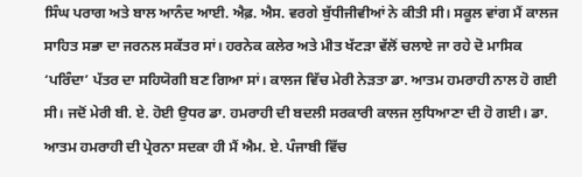ਸਿੰਘ ਪਰਾਗ ਅਤੇ ਬਾਲ ਆਨੰਦ ਆਈ. ਐਫ਼. ਐਸ. ਵਰਗੇ ਬੁੱਧੀਜੀਵੀਆਂ ਨੇ ਕੀਤੀ ਸੀ। ਸਕੂਲ ਵਾਂਗ ਮੈਂ ਕਾਲਜ ਸਾਹਿਤ ਸਭਾ ਦਾ ਜਰਨਲ ਸਕੱਤਰ ਸਾਂ। ਹਰਨੇਕ ਕਲੇਰ ਅਤੇ ਮੀਤ ਖੱਟੜਾ ਵੱਲੋਂ ਚਲਾਏ ਜਾ ਰਹੇ ਦੋ ਮਾਸਿਕ ‘ਪਰਿੰਦਾ’ ਪੱਤਰ ਦਾ ਸਹਿਯੋਗੀ ਬਣ ਗਿਆ ਸਾਂ। ਕਾਲਜ ਵਿੱਚ ਮੇਰੀ ਨੇੜਤਾ ਡਾ. ਆਤਮ ਹਮਰਾਹੀ ਨਾਲ ਹੋ ਗਈ ਸੀ। ਜਦੋਂ ਮੇਰੀ ਬੀ. ਏ. ਹੋਈ ਉਧਰ ਡਾ. ਹਮਰਾਹੀ ਦੀ ਬਦਲੀ ਸਰਕਾਰੀ ਕਾਲਜ ਲੁਧਿਆਣਾ ਦੀ ਹੋ ਗਈ। ਡਾ. ਆਤਮ ਹਮਰਾਹੀ ਦੀ ਪ੍ਰੇਰਨਾ ਸਦਕਾ ਹੀ ਮੈਂ ਐਮ. ਏ. ਪੰਜਾਬੀ ਵਿੱਚ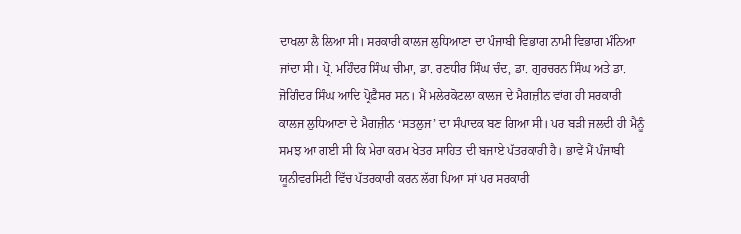ਦਾਖਲਾ ਲੈ ਲਿਆ ਸੀ। ਸਰਕਾਰੀ ਕਾਲਜ ਲੁਧਿਆਣਾ ਦਾ ਪੰਜਾਬੀ ਵਿਭਾਗ ਨਾਮੀ ਵਿਭਾਗ ਮੰਨਿਆ ਜਾਂਦਾ ਸੀ। ਪ੍ਰੋ. ਮਹਿੰਦਰ ਸਿੰਘ ਚੀਮਾ, ਡਾ. ਰਣਧੀਰ ਸਿੰਘ ਚੰਦ, ਡਾ. ਗੁਰਚਰਨ ਸਿੰਘ ਅਤੇ ਡਾ. ਜੋਗਿੰਦਰ ਸਿੰਘ ਆਦਿ ਪ੍ਰੋਫ਼ੈਸਰ ਸਨ। ਮੈਂ ਮਲੇਰਕੋਟਲਾ ਕਾਲਜ ਦੇ ਮੈਗਜ਼ੀਨ ਵਾਂਗ ਹੀ ਸਰਕਾਰੀ ਕਾਲਜ ਲੁਧਿਆਣਾ ਦੇ ਮੈਗਜ਼ੀਨ ‘ਸਤਲੁਜ’ ਦਾ ਸੰਪਾਦਕ ਬਣ ਗਿਆ ਸੀ। ਪਰ ਬੜੀ ਜਲਦੀ ਹੀ ਮੈਨੂੰ ਸਮਝ ਆ ਗਈ ਸੀ ਕਿ ਮੇਰਾ ਕਰਮ ਖੇਤਰ ਸਾਹਿਤ ਦੀ ਬਜਾਏ ਪੱਤਰਕਾਰੀ ਹੈ। ਭਾਵੇਂ ਮੈਂ ਪੰਜਾਬੀ ਯੂਨੀਵਰਸਿਟੀ ਵਿੱਚ ਪੱਤਰਕਾਰੀ ਕਰਨ ਲੱਗ ਪਿਆ ਸਾਂ ਪਰ ਸਰਕਾਰੀ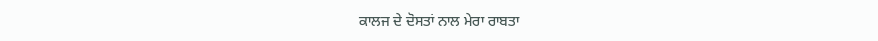ਕਾਲਜ ਦੇ ਦੋਸਤਾਂ ਨਾਲ ਮੇਰਾ ਰਾਬਤਾ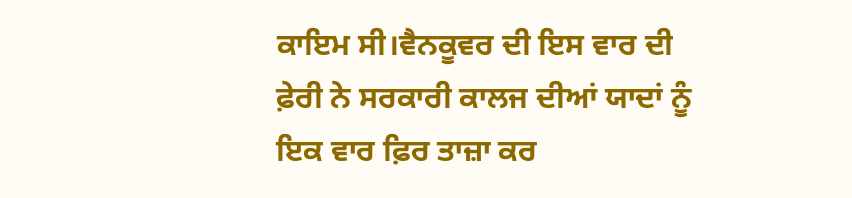ਕਾਇਮ ਸੀ।ਵੈਨਕੂਵਰ ਦੀ ਇਸ ਵਾਰ ਦੀ ਫ਼ੇਰੀ ਨੇ ਸਰਕਾਰੀ ਕਾਲਜ ਦੀਆਂ ਯਾਦਾਂ ਨੂੰ ਇਕ ਵਾਰ ਫ਼ਿਰ ਤਾਜ਼ਾ ਕਰ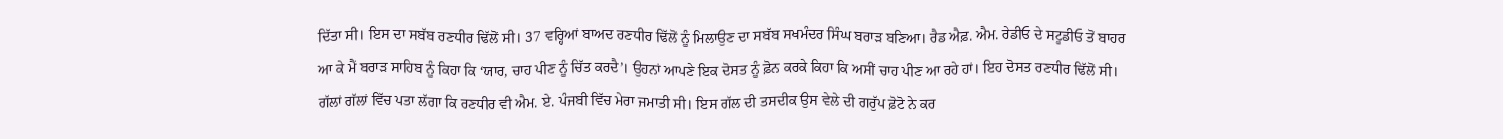ਦਿੱਤਾ ਸੀ। ਇਸ ਦਾ ਸਬੱਬ ਰਣਧੀਰ ਢਿੱਲੋਂ ਸੀ। 37 ਵਰ੍ਹਿਆਂ ਬਾਅਦ ਰਣਧੀਰ ਢਿੱਲੋਂ ਨੂੰ ਮਿਲਾਉਣ ਦਾ ਸਬੱਬ ਸਖਮੰਦਰ ਸਿੰਘ ਬਰਾੜ ਬਣਿਆ। ਰੈਡ ਐਫ਼. ਐਮ. ਰੇਡੀਓ ਦੇ ਸਟੂਡੀਓ ਤੋਂ ਬਾਹਰ ਆ ਕੇ ਮੈਂ ਬਰਾੜ ਸਾਹਿਬ ਨੂੰ ਕਿਹਾ ਕਿ ‘ਯਾਰ, ਚਾਹ ਪੀਣ ਨੂੰ ਚਿੱਤ ਕਰਦੈ’। ਉਹਨਾਂ ਆਪਣੇ ਇਕ ਦੋਸਤ ਨੂੰ ਫ਼ੋਨ ਕਰਕੇ ਕਿਹਾ ਕਿ ਅਸੀਂ ਚਾਹ ਪੀਣ ਆ ਰਹੇ ਹਾਂ। ਇਹ ਦੋਸਤ ਰਣਧੀਰ ਢਿੱਲੋਂ ਸੀ। ਗੱਲਾਂ ਗੱਲਾਂ ਵਿੱਚ ਪਤਾ ਲੱਗਾ ਕਿ ਰਣਧੀਰ ਵੀ ਐਮ. ਏ. ਪੰਜਬੀ ਵਿੱਚ ਮੇਰਾ ਜਮਾਤੀ ਸੀ। ਇਸ ਗੱਲ ਦੀ ਤਸਦੀਕ ਉਸ ਵੇਲੇ ਦੀ ਗਰੁੱਪ ਫ਼ੋਟੋ ਨੇ ਕਰ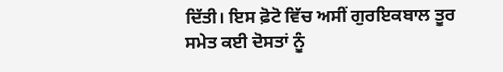ਦਿੱਤੀ। ਇਸ ਫ਼ੋਟੋ ਵਿੱਚ ਅਸੀਂ ਗੁਰਇਕਬਾਲ ਤੂਰ ਸਮੇਤ ਕਈ ਦੋਸਤਾਂ ਨੂੰ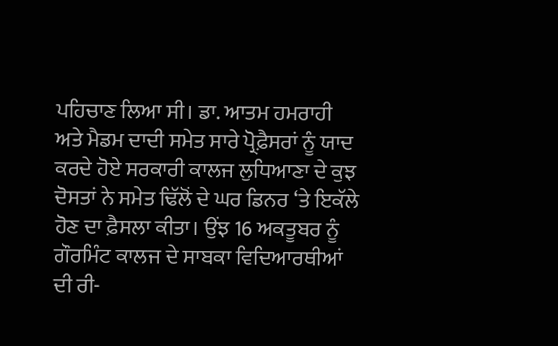ਪਹਿਚਾਣ ਲਿਆ ਸੀ। ਡਾ. ਆਤਮ ਹਮਰਾਹੀ ਅਤੇ ਮੈਡਮ ਦਾਦੀ ਸਮੇਤ ਸਾਰੇ ਪ੍ਰੋਫ਼ੈਸਰਾਂ ਨੂੰ ਯਾਦ ਕਰਦੇ ਹੋਏ ਸਰਕਾਰੀ ਕਾਲਜ ਲੁਧਿਆਣਾ ਦੇ ਕੁਝ ਦੋਸਤਾਂ ਨੇ ਸਮੇਤ ਢਿੱਲੋਂ ਦੇ ਘਰ ਡਿਨਰ ‘ਤੇ ਇਕੱਲੇ ਹੋਣ ਦਾ ਫ਼ੈਸਲਾ ਕੀਤਾ। ਉਂਝ 16 ਅਕਤੂਬਰ ਨੂੰ ਗੌਰਮਿੰਟ ਕਾਲਜ ਦੇ ਸਾਬਕਾ ਵਿਦਿਆਰਥੀਆਂ ਦੀ ਰੀ-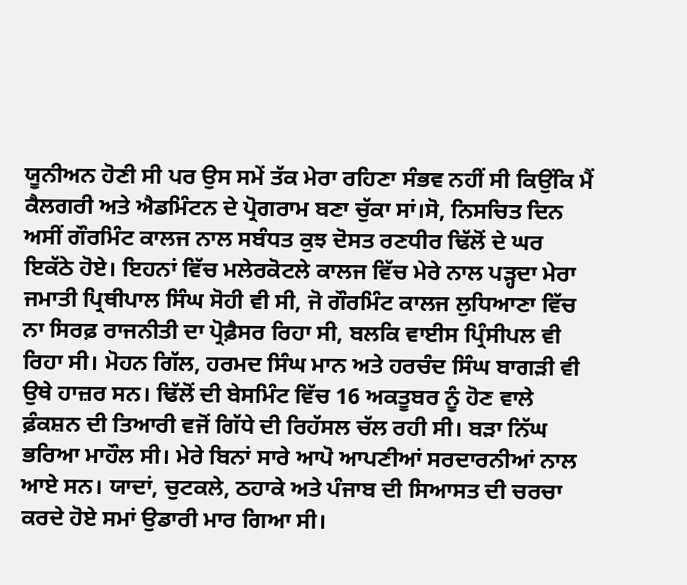ਯੂਨੀਅਨ ਹੋਣੀ ਸੀ ਪਰ ਉਸ ਸਮੇਂ ਤੱਕ ਮੇਰਾ ਰਹਿਣਾ ਸੰਭਵ ਨਹੀਂ ਸੀ ਕਿਉਂਕਿ ਮੈਂ ਕੈਲਗਰੀ ਅਤੇ ਐਡਮਿੰਟਨ ਦੇ ਪ੍ਰੋਗਰਾਮ ਬਣਾ ਚੁੱਕਾ ਸਾਂ।ਸੋ, ਨਿਸਚਿਤ ਦਿਨ ਅਸੀਂ ਗੌਰਮਿੰਟ ਕਾਲਜ ਨਾਲ ਸਬੰਧਤ ਕੁਝ ਦੋਸਤ ਰਣਧੀਰ ਢਿੱਲੋਂ ਦੇ ਘਰ ਇਕੱਠੇ ਹੋਏ। ਇਹਨਾਂ ਵਿੱਚ ਮਲੇਰਕੋਟਲੇ ਕਾਲਜ ਵਿੱਚ ਮੇਰੇ ਨਾਲ ਪੜ੍ਹਦਾ ਮੇਰਾ ਜਮਾਤੀ ਪ੍ਰਿਥੀਪਾਲ ਸਿੰਘ ਸੋਹੀ ਵੀ ਸੀ, ਜੋ ਗੌਰਮਿੰਟ ਕਾਲਜ ਲੁਧਿਆਣਾ ਵਿੱਚ ਨਾ ਸਿਰਫ਼ ਰਾਜਨੀਤੀ ਦਾ ਪ੍ਰੋਫ਼ੈਸਰ ਰਿਹਾ ਸੀ, ਬਲਕਿ ਵਾਈਸ ਪ੍ਰਿੰਸੀਪਲ ਵੀ ਰਿਹਾ ਸੀ। ਮੋਹਨ ਗਿੱਲ, ਹਰਮਦ ਸਿੰਘ ਮਾਨ ਅਤੇ ਹਰਚੰਦ ਸਿੰਘ ਬਾਗੜੀ ਵੀ ਉਥੇ ਹਾਜ਼ਰ ਸਨ। ਢਿੱਲੋਂ ਦੀ ਬੇਸਮਿੰਟ ਵਿੱਚ 16 ਅਕਤੂਬਰ ਨੂੰ ਹੋਣ ਵਾਲੇ ਫ਼ੰਕਸ਼ਨ ਦੀ ਤਿਆਰੀ ਵਜੋਂ ਗਿੱਧੇ ਦੀ ਰਿਹੱਸਲ ਚੱਲ ਰਹੀ ਸੀ। ਬੜਾ ਨਿੱਘ ਭਰਿਆ ਮਾਹੌਲ ਸੀ। ਮੇਰੇ ਬਿਨਾਂ ਸਾਰੇ ਆਪੋ ਆਪਣੀਆਂ ਸਰਦਾਰਨੀਆਂ ਨਾਲ ਆਏ ਸਨ। ਯਾਦਾਂ, ਚੁਟਕਲੇ, ਠਹਾਕੇ ਅਤੇ ਪੰਜਾਬ ਦੀ ਸਿਆਸਤ ਦੀ ਚਰਚਾ ਕਰਦੇ ਹੋਏ ਸਮਾਂ ਉਡਾਰੀ ਮਾਰ ਗਿਆ ਸੀ।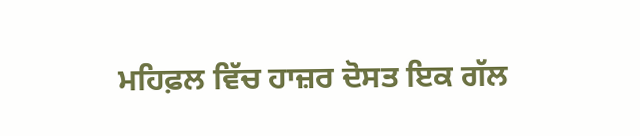ਮਹਿਫ਼ਲ ਵਿੱਚ ਹਾਜ਼ਰ ਦੋਸਤ ਇਕ ਗੱਲ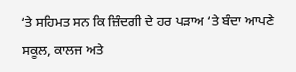‘ਤੇ ਸਹਿਮਤ ਸਨ ਕਿ ਜ਼ਿੰਦਗੀ ਦੇ ਹਰ ਪੜਾਅ ‘ਤੇ ਬੰਦਾ ਆਪਣੇ ਸਕੂਲ, ਕਾਲਜ ਅਤੇ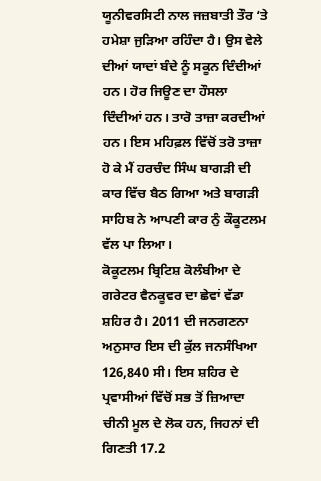ਯੂਨੀਵਰਸਿਟੀ ਨਾਲ ਜਜ਼ਬਾਤੀ ਤੌਰ ‘ਤੇ ਹਮੇਸ਼ਾ ਜੁੜਿਆ ਰਹਿੰਦਾ ਹੈ। ਉਸ ਵੇਲੇ ਦੀਆਂ ਯਾਦਾਂ ਬੰਦੇ ਨੂੰ ਸਕੂਨ ਦਿੰਦੀਆਂ ਹਨ। ਹੋਰ ਜਿਊਣ ਦਾ ਹੌਸਲਾ ਦਿੰਦੀਆਂ ਹਨ। ਤਾਰੋ ਤਾਜ਼ਾ ਕਰਦੀਆਂ ਹਨ। ਇਸ ਮਹਿਫ਼ਲ ਵਿੱਚੋਂ ਤਰੋ ਤਾਜ਼ਾ ਹੋ ਕੇ ਮੈਂ ਹਰਚੰਦ ਸਿੰਘ ਬਾਗੜੀ ਦੀ ਕਾਰ ਵਿੱਚ ਬੈਠ ਗਿਆ ਅਤੇ ਬਾਗੜੀ ਸਾਹਿਬ ਨੇ ਆਪਣੀ ਕਾਰ ਨੁੰ ਕੌਕੂਟਲਮ ਵੱਲ ਪਾ ਲਿਆ।
ਕੋਕੂਟਲਮ ਬ੍ਰਿਟਿਸ਼ ਕੋਲੰਬੀਆ ਦੇ ਗਰੇਟਰ ਵੈਨਕੂਵਰ ਦਾ ਛੇਵਾਂ ਵੱਡਾ ਸ਼ਹਿਰ ਹੈ। 2011 ਦੀ ਜਨਗਣਨਾ ਅਨੁਸਾਰ ਇਸ ਦੀ ਕੁੱਲ ਜਨਸੰਖਿਆ 126,840 ਸੀ। ਇਸ ਸ਼ਹਿਰ ਦੇ ਪ੍ਰਵਾਸੀਆਂ ਵਿੱਚੋਂ ਸਭ ਤੋਂ ਜ਼ਿਆਦਾ ਚੀਨੀ ਮੂਲ ਦੇ ਲੋਕ ਹਨ, ਜਿਹਨਾਂ ਦੀ ਗਿਣਤੀ 17.2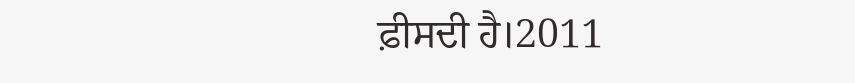ਫ਼ੀਸਦੀ ਹੈ।2011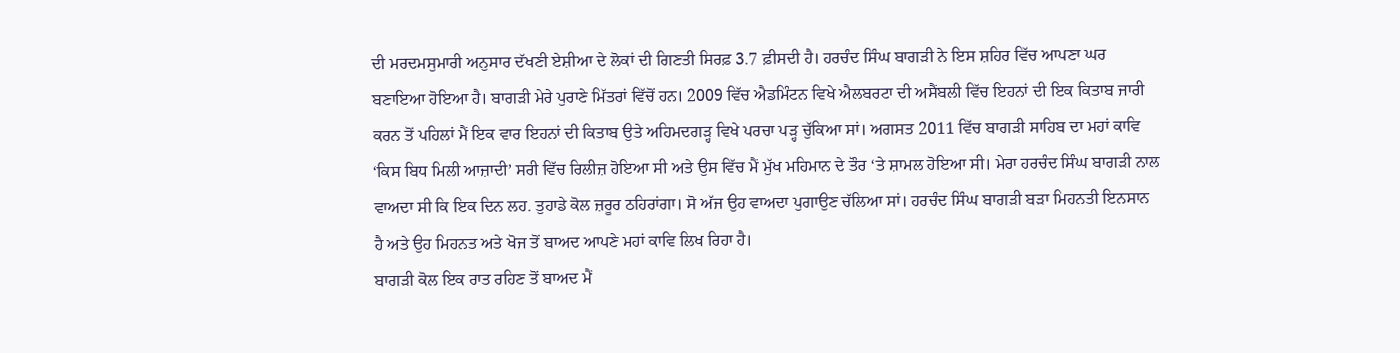ਦੀ ਮਰਦਮਸੁਮਾਰੀ ਅਨੁਸਾਰ ਦੱਖਣੀ ਏਸ਼ੀਆ ਦੇ ਲੋਕਾਂ ਦੀ ਗਿਣਤੀ ਸਿਰਫ਼ 3.7 ਫ਼ੀਸਦੀ ਹੈ। ਹਰਚੰਦ ਸਿੰਘ ਬਾਗੜੀ ਨੇ ਇਸ ਸ਼ਹਿਰ ਵਿੱਚ ਆਪਣਾ ਘਰ ਬਣਾਇਆ ਹੋਇਆ ਹੈ। ਬਾਗੜੀ ਮੇਰੇ ਪੁਰਾਣੇ ਮਿੱਤਰਾਂ ਵਿੱਚੋਂ ਹਨ। 2009 ਵਿੱਚ ਐਡਮਿੰਟਨ ਵਿਖੇ ਐਲਬਰਟਾ ਦੀ ਅਸੈਂਬਲੀ ਵਿੱਚ ਇਹਨਾਂ ਦੀ ਇਕ ਕਿਤਾਬ ਜਾਰੀ ਕਰਨ ਤੋਂ ਪਹਿਲਾਂ ਮੈਂ ਇਕ ਵਾਰ ਇਹਨਾਂ ਦੀ ਕਿਤਾਬ ਉਤੇ ਅਹਿਮਦਗੜ੍ਹ ਵਿਖੇ ਪਰਚਾ ਪੜ੍ਹ ਚੁੱਕਿਆ ਸਾਂ। ਅਗਸਤ 2011 ਵਿੱਚ ਬਾਗੜੀ ਸਾਹਿਬ ਦਾ ਮਹਾਂ ਕਾਵਿ ‘ਕਿਸ ਬਿਧ ਮਿਲੀ ਆਜ਼ਾਦੀ’ ਸਰੀ ਵਿੱਚ ਰਿਲੀਜ਼ ਹੋਇਆ ਸੀ ਅਤੇ ਉਸ ਵਿੱਚ ਮੈਂ ਮੁੱਖ ਮਹਿਮਾਨ ਦੇ ਤੌਰ ‘ਤੇ ਸ਼ਾਮਲ ਹੋਇਆ ਸੀ। ਮੇਰਾ ਹਰਚੰਦ ਸਿੰਘ ਬਾਗੜੀ ਨਾਲ ਵਾਅਦਾ ਸੀ ਕਿ ਇਕ ਦਿਨ ਲਹ. ਤੁਹਾਡੇ ਕੋਲ ਜ਼ਰੂਰ ਠਹਿਰਾਂਗਾ। ਸੋ ਅੱਜ ਉਹ ਵਾਅਦਾ ਪੁਗਾਉਣ ਚੱਲਿਆ ਸਾਂ। ਹਰਚੰਦ ਸਿੰਘ ਬਾਗੜੀ ਬੜਾ ਮਿਹਨਤੀ ਇਨਸਾਨ ਹੈ ਅਤੇ ਉਹ ਮਿਹਨਤ ਅਤੇ ਖੋਜ ਤੋਂ ਬਾਅਦ ਆਪਣੇ ਮਹਾਂ ਕਾਵਿ ਲਿਖ ਰਿਹਾ ਹੈ।
ਬਾਗੜੀ ਕੋਲ ਇਕ ਰਾਤ ਰਹਿਣ ਤੋਂ ਬਾਅਦ ਮੈਂ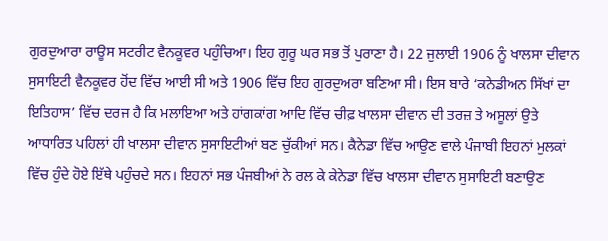ਗੁਰਦੁਆਰਾ ਰਾਊਸ ਸਟਰੀਟ ਵੈਨਕੂਵਰ ਪਹੁੰਚਿਆ। ਇਹ ਗੁਰੂ ਘਰ ਸਭ ਤੋਂ ਪੁਰਾਣਾ ਹੈ। 22 ਜੁਲਾਈ 1906 ਨੂੰ ਖਾਲਸਾ ਦੀਵਾਨ ਸੁਸਾਇਟੀ ਵੈਨਕੂਵਰ ਹੋਂਦ ਵਿੱਚ ਆਈ ਸੀ ਅਤੇ 1906 ਵਿੱਚ ਇਹ ਗੁਰਦੁਅਰਾ ਬਣਿਆ ਸੀ। ਇਸ ਬਾਰੇ ‘ਕਨੇਡੀਅਨ ਸਿੱਖਾਂ ਦਾ ਇਤਿਹਾਸ’ ਵਿੱਚ ਦਰਜ ਹੈ ਕਿ ਮਲਾਇਆ ਅਤੇ ਹਾਂਗਕਾਂਗ ਆਦਿ ਵਿੱਚ ਚੀਫ਼ ਖਾਲਸਾ ਦੀਵਾਨ ਦੀ ਤਰਜ਼ ਤੇ ਅਸੂਲਾਂ ਉਤੇ ਆਧਾਰਿਤ ਪਹਿਲਾਂ ਹੀ ਖਾਲਸਾ ਦੀਵਾਨ ਸੁਸਾਇਟੀਆਂ ਬਣ ਚੁੱਕੀਆਂ ਸਨ। ਕੈਨੇਡਾ ਵਿੱਚ ਆਉਣ ਵਾਲੇ ਪੰਜਾਬੀ ਇਹਨਾਂ ਮੁਲਕਾਂ ਵਿੱਚ ਹੁੰਦੇ ਹੋਏ ਇੱਥੇ ਪਹੁੰਚਦੇ ਸਨ। ਇਹਨਾਂ ਸਭ ਪੰਜਬੀਆਂ ਨੇ ਰਲ ਕੇ ਕੇਨੇਡਾ ਵਿੱਚ ਖਾਲਸਾ ਦੀਵਾਨ ਸੁਸਾਇਟੀ ਬਣਾਉਣ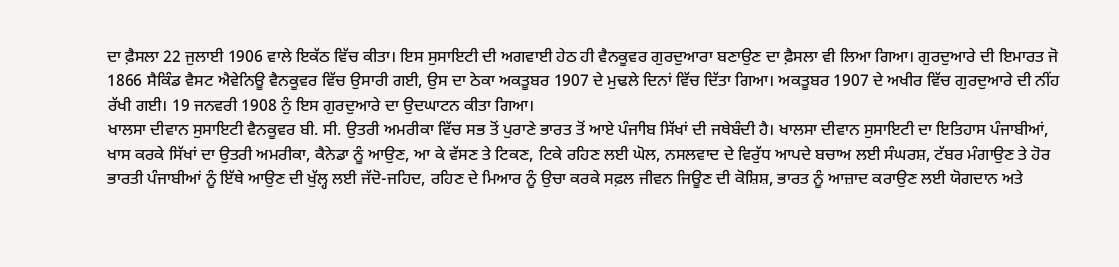ਦਾ ਫ਼ੈਸਲਾ 22 ਜੁਲਾਈ 1906 ਵਾਲੇ ਇਕੱਠ ਵਿੱਚ ਕੀਤਾ। ਇਸ ਸੁਸਾਇਟੀ ਦੀ ਅਗਵਾਈ ਹੇਠ ਹੀ ਵੈਨਕੂਵਰ ਗੁਰਦੁਆਰਾ ਬਣਾਉਣ ਦਾ ਫ਼ੈਸਲਾ ਵੀ ਲਿਆ ਗਿਆ। ਗੁਰਦੁਆਰੇ ਦੀ ਇਮਾਰਤ ਜੋ 1866 ਸੈਕਿੰਡ ਵੈਸਟ ਐਵੇਨਿਊ ਵੈਨਕੂਵਰ ਵਿੱਚ ਉਸਾਰੀ ਗਈ, ਉਸ ਦਾ ਠੇਕਾ ਅਕਤੂਬਰ 1907 ਦੇ ਮੁਢਲੇ ਦਿਨਾਂ ਵਿੱਚ ਦਿੱਤਾ ਗਿਆ। ਅਕਤੂਬਰ 1907 ਦੇ ਅਖੀਰ ਵਿੱਚ ਗੁਰਦੁਆਰੇ ਦੀ ਨੀਂਹ ਰੱਖੀ ਗਈ। 19 ਜਨਵਰੀ 1908 ਨੁੰ ਇਸ ਗੁਰਦੁਆਰੇ ਦਾ ਉਦਘਾਟਨ ਕੀਤਾ ਗਿਆ।
ਖਾਲਸਾ ਦੀਵਾਨ ਸੁਸਾਇਟੀ ਵੈਨਕੂਵਰ ਬੀ. ਸੀ. ਉਤਰੀ ਅਮਰੀਕਾ ਵਿੱਚ ਸਭ ਤੋਂ ਪੁਰਾਣੇ ਭਾਰਤ ਤੋਂ ਆਏ ਪੰਜਾੀਬ ਸਿੱਖਾਂ ਦੀ ਜਥੇਬੰਦੀ ਹੈ। ਖਾਲਸਾ ਦੀਵਾਨ ਸੁਸਾਇਟੀ ਦਾ ਇਤਿਹਾਸ ਪੰਜਾਬੀਆਂ, ਖਾਸ ਕਰਕੇ ਸਿੱਖਾਂ ਦਾ ਉਤਰੀ ਅਮਰੀਕਾ, ਕੈਨੇਡਾ ਨੂੰ ਆਉਣ, ਆ ਕੇ ਵੱਸਣ ਤੇ ਟਿਕਣ, ਟਿਕੇ ਰਹਿਣ ਲਈ ਘੋਲ, ਨਸਲਵਾਦ ਦੇ ਵਿਰੁੱਧ ਆਪਦੇ ਬਚਾਅ ਲਈ ਸੰਘਰਸ਼, ਟੱਬਰ ਮੰਗਾਉਣ ਤੇ ਹੋਰ ਭਾਰਤੀ ਪੰਜਾਬੀਆਂ ਨੂੰ ਇੱਥੇ ਆਉਣ ਦੀ ਖੁੱਲ੍ਹ ਲਈ ਜੱਦੋ-ਜਹਿਦ, ਰਹਿਣ ਦੇ ਮਿਆਰ ਨੂੰ ਉਚਾ ਕਰਕੇ ਸਫ਼ਲ ਜੀਵਨ ਜਿਊਣ ਦੀ ਕੋਸ਼ਿਸ਼, ਭਾਰਤ ਨੂੰ ਆਜ਼ਾਦ ਕਰਾਉਣ ਲਈ ਯੋਗਦਾਨ ਅਤੇ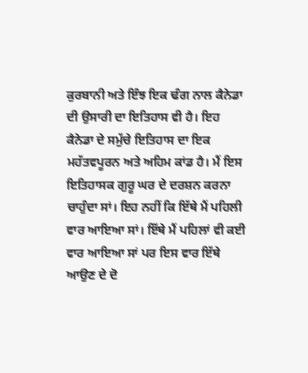ਕੁਰਬਾਨੀ ਅਤੇ ਇੰਝ ਇਕ ਢੰਗ ਨਾਲ ਕੈਨੇਡਾ ਦੀ ਉਸਾਰੀ ਦਾ ਇਤਿਹਾਸ ਵੀ ਹੈ। ਇਹ ਕੈਨੇਡਾ ਦੇ ਸਮੁੱਚੇ ਇਤਿਹਾਸ ਦਾ ਇਕ ਮਹੱਤਵਪੂਰਨ ਅਤੇ ਅਹਿਮ ਕਾਂਡ ਹੈ। ਮੈਂ ਇਸ ਇਤਿਹਾਸਕ ਗੁਰੂ ਘਰ ਦੇ ਦਰਸ਼ਨ ਕਰਨਾ ਚਾਹੁੰਦਾ ਸਾਂ। ਇਹ ਨਹੀਂ ਕਿ ਇੱਥੇ ਮੈਂ ਪਹਿਲੀ ਵਾਰ ਆਇਆ ਸਾਂ। ਇੱਥੇ ਮੈਂ ਪਹਿਲਾਂ ਵੀ ਕਈ ਵਾਰ ਆਇਆ ਸਾਂ ਪਰ ਇਸ ਵਾਰ ਇੱਥੇ ਆਉਣ ਦੇ ਦੋ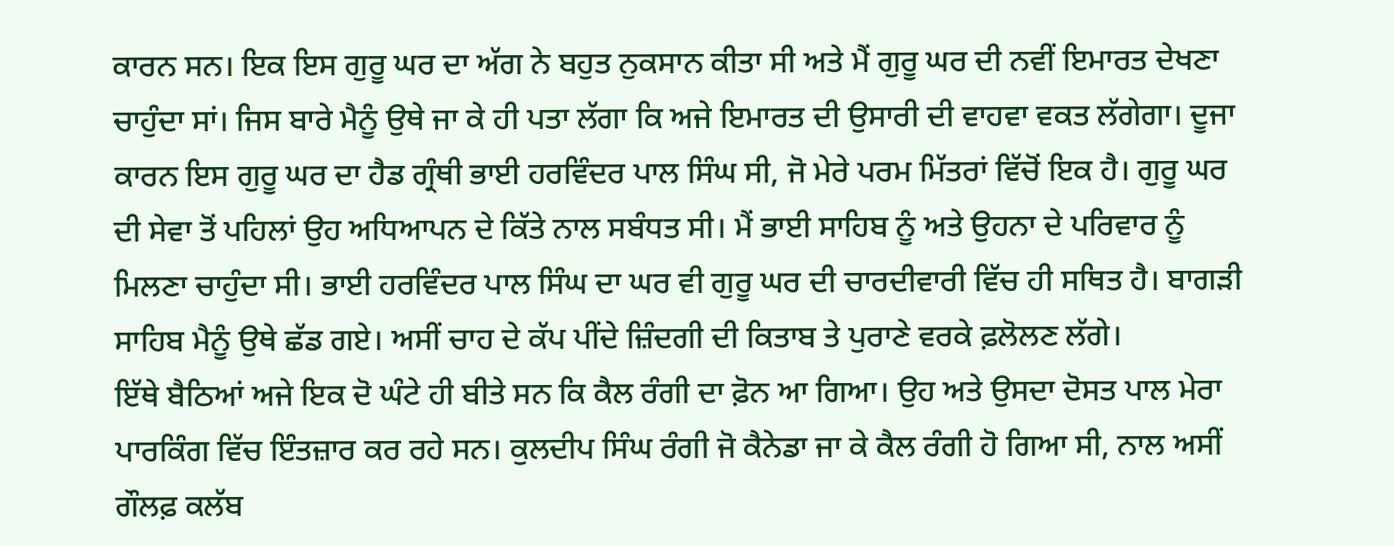ਕਾਰਨ ਸਨ। ਇਕ ਇਸ ਗੁਰੂ ਘਰ ਦਾ ਅੱਗ ਨੇ ਬਹੁਤ ਨੁਕਸਾਨ ਕੀਤਾ ਸੀ ਅਤੇ ਮੈਂ ਗੁਰੂ ਘਰ ਦੀ ਨਵੀਂ ਇਮਾਰਤ ਦੇਖਣਾ ਚਾਹੁੰਦਾ ਸਾਂ। ਜਿਸ ਬਾਰੇ ਮੈਨੂੰ ਉਥੇ ਜਾ ਕੇ ਹੀ ਪਤਾ ਲੱਗਾ ਕਿ ਅਜੇ ਇਮਾਰਤ ਦੀ ਉਸਾਰੀ ਦੀ ਵਾਹਵਾ ਵਕਤ ਲੱਗੇਗਾ। ਦੂਜਾ ਕਾਰਨ ਇਸ ਗੁਰੂ ਘਰ ਦਾ ਹੈਡ ਗ੍ਰੰਥੀ ਭਾਈ ਹਰਵਿੰਦਰ ਪਾਲ ਸਿੰਘ ਸੀ, ਜੋ ਮੇਰੇ ਪਰਮ ਮਿੱਤਰਾਂ ਵਿੱਚੋਂ ਇਕ ਹੈ। ਗੁਰੂ ਘਰ ਦੀ ਸੇਵਾ ਤੋਂ ਪਹਿਲਾਂ ਉਹ ਅਧਿਆਪਨ ਦੇ ਕਿੱਤੇ ਨਾਲ ਸਬੰਧਤ ਸੀ। ਮੈਂ ਭਾਈ ਸਾਹਿਬ ਨੂੰ ਅਤੇ ਉਹਨਾ ਦੇ ਪਰਿਵਾਰ ਨੂੰ ਮਿਲਣਾ ਚਾਹੁੰਦਾ ਸੀ। ਭਾਈ ਹਰਵਿੰਦਰ ਪਾਲ ਸਿੰਘ ਦਾ ਘਰ ਵੀ ਗੁਰੂ ਘਰ ਦੀ ਚਾਰਦੀਵਾਰੀ ਵਿੱਚ ਹੀ ਸਥਿਤ ਹੈ। ਬਾਗੜੀ ਸਾਹਿਬ ਮੈਨੂੰ ਉਥੇ ਛੱਡ ਗਏ। ਅਸੀਂ ਚਾਹ ਦੇ ਕੱਪ ਪੀਂਦੇ ਜ਼ਿੰਦਗੀ ਦੀ ਕਿਤਾਬ ਤੇ ਪੁਰਾਣੇ ਵਰਕੇ ਫ਼ਲੋਲਣ ਲੱਗੇ।
ਇੱਥੇ ਬੈਠਿਆਂ ਅਜੇ ਇਕ ਦੋ ਘੰਟੇ ਹੀ ਬੀਤੇ ਸਨ ਕਿ ਕੈਲ ਰੰਗੀ ਦਾ ਫ਼ੋਨ ਆ ਗਿਆ। ਉਹ ਅਤੇ ਉਸਦਾ ਦੋਸਤ ਪਾਲ ਮੇਰਾ ਪਾਰਕਿੰਗ ਵਿੱਚ ਇੰਤਜ਼ਾਰ ਕਰ ਰਹੇ ਸਨ। ਕੁਲਦੀਪ ਸਿੰਘ ਰੰਗੀ ਜੋ ਕੈਨੇਡਾ ਜਾ ਕੇ ਕੈਲ ਰੰਗੀ ਹੋ ਗਿਆ ਸੀ, ਨਾਲ ਅਸੀਂ ਗੌਲਫ਼ ਕਲੱਬ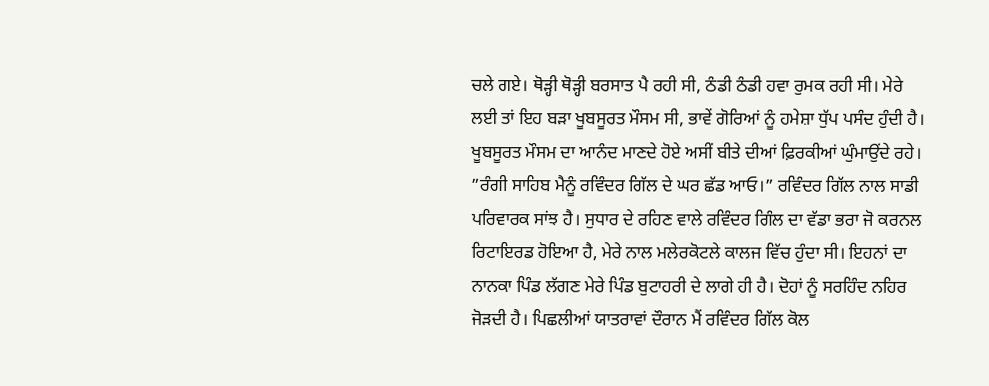ਚਲੇ ਗਏ। ਥੋੜ੍ਹੀ ਥੋੜ੍ਹੀ ਬਰਸਾਤ ਪੈ ਰਹੀ ਸੀ, ਠੰਡੀ ਠੰਡੀ ਹਵਾ ਰੁਮਕ ਰਹੀ ਸੀ। ਮੇਰੇ ਲਈ ਤਾਂ ਇਹ ਬੜਾ ਖੂਬਸੂਰਤ ਮੌਸਮ ਸੀ, ਭਾਵੇਂ ਗੋਰਿਆਂ ਨੂੰ ਹਮੇਸ਼ਾ ਧੁੱਪ ਪਸੰਦ ਹੁੰਦੀ ਹੈ। ਖੂਬਸੂਰਤ ਮੌਸਮ ਦਾ ਆਨੰਦ ਮਾਣਦੇ ਹੋਏ ਅਸੀਂ ਬੀਤੇ ਦੀਆਂ ਫ਼ਿਰਕੀਆਂ ਘੁੰਮਾਉਂਦੇ ਰਹੇ। ”ਰੰਗੀ ਸਾਹਿਬ ਮੈਨੂੰ ਰਵਿੰਦਰ ਗਿੱਲ ਦੇ ਘਰ ਛੱਡ ਆਓ।” ਰਵਿੰਦਰ ਗਿੱਲ ਨਾਲ ਸਾਡੀ ਪਰਿਵਾਰਕ ਸਾਂਝ ਹੈ। ਸੁਧਾਰ ਦੇ ਰਹਿਣ ਵਾਲੇ ਰਵਿੰਦਰ ਗਿੰਲ ਦਾ ਵੱਡਾ ਭਰਾ ਜੋ ਕਰਨਲ ਰਿਟਾਇਰਡ ਹੋਇਆ ਹੈ, ਮੇਰੇ ਨਾਲ ਮਲੇਰਕੋਟਲੇ ਕਾਲਜ ਵਿੱਚ ਹੁੰਦਾ ਸੀ। ਇਹਨਾਂ ਦਾ ਨਾਨਕਾ ਪਿੰਡ ਲੱਗਣ ਮੇਰੇ ਪਿੰਡ ਬੁਟਾਹਰੀ ਦੇ ਲਾਗੇ ਹੀ ਹੈ। ਦੋਹਾਂ ਨੂੰ ਸਰਹਿੰਦ ਨਹਿਰ ਜੋੜਦੀ ਹੈ। ਪਿਛਲੀਆਂ ਯਾਤਰਾਵਾਂ ਦੌਰਾਨ ਮੈਂ ਰਵਿੰਦਰ ਗਿੱਲ ਕੋਲ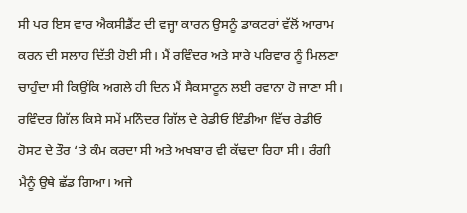ਸੀ ਪਰ ਇਸ ਵਾਰ ਐਕਸੀਡੈਂਟ ਦੀ ਵਜ੍ਹਾ ਕਾਰਨ ਉਸਨੂੰ ਡਾਕਟਰਾਂ ਵੱਲੋਂ ਆਰਾਮ ਕਰਨ ਦੀ ਸਲਾਹ ਦਿੱਤੀ ਹੋਈ ਸੀ। ਮੈਂ ਰਵਿੰਦਰ ਅਤੇ ਸਾਰੇ ਪਰਿਵਾਰ ਨੂੰ ਮਿਲਣਾ ਚਾਹੁੰਦਾ ਸੀ ਕਿਉਂਕਿ ਅਗਲੇ ਹੀ ਦਿਨ ਮੈਂ ਸੈਕਸਾਟੂਨ ਲਈ ਰਵਾਨਾ ਹੋ ਜਾਣਾ ਸੀ। ਰਵਿੰਦਰ ਗਿੱਲ ਕਿਸੇ ਸਮੇਂ ਮਨਿੰਦਰ ਗਿੱਲ ਦੇ ਰੇਡੀਓ ਇੰਡੀਆ ਵਿੱਚ ਰੇਡੀਓ ਹੋਸਟ ਦੇ ਤੌਰ ‘ਤੇ ਕੰਮ ਕਰਦਾ ਸੀ ਅਤੇ ਅਖਬਾਰ ਵੀ ਕੱਢਦਾ ਰਿਹਾ ਸੀ। ਰੰਗੀ ਮੈਨੂੰ ਉਥੇ ਛੱਡ ਗਿਆ। ਅਜੇ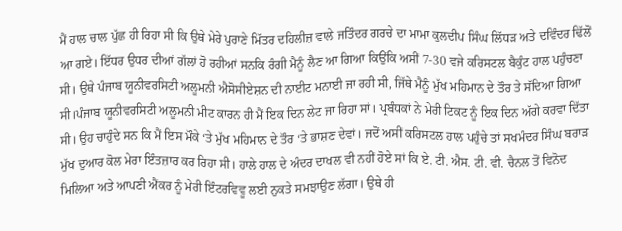ਮੈਂ ਹਾਲ ਚਾਲ ਪੁੱਛ ਹੀ ਰਿਹਾ ਸੀ ਕਿ ਉਥੇ ਮੇਰੇ ਪੁਰਾਣੇ ਮਿੱਤਰ ਦਹਿਲੀਜ਼ ਵਾਲੇ ਜਤਿੰਦਰ ਗਰਚੇ ਦਾ ਮਾਮਾ ਕੁਲਦੀਪ ਸਿੰਘ ਲਿੱਧੜ ਅਤੇ ਦਵਿੰਦਰ ਢਿੱਲੋਂ ਆ ਗਏ। ਇੱਧਰ ਉਧਰ ਦੀਆਂ ਗੱਲਾਂ ਹੋ ਰਹੀਆਂ ਸਨਕਿ ਰੰਗੀ ਮੈਨੂੰ ਲੈਣ ਆ ਗਿਆ ਕਿਉਂਕਿ ਅਸੀਂ 7-30 ਵਜੇ ਕਰਿਸਟਲ ਬੈਕੁੰਟ ਹਾਲ ਪਹੁੰਚਣਾ ਸੀ। ਉਥੇ ਪੰਜਾਬ ਯੂਨੀਵਰਸਿਟੀ ਅਲੂਮਨੀ ਐਸੋਸੀਏਸ਼ਨ ਦੀ ਨਾਈਟ ਮਨਾਈ ਜਾ ਰਹੀ ਸੀ, ਜਿੱਥੇ ਮੈਨੂੰ ਮੁੱਖ ਮਹਿਮਾਨ ਦੇ ਤੌਰ ਤੇ ਸੱਦਿਆ ਗਿਆ ਸੀ।ਪੰਜਾਬ ਯੂਨੀਵਰਸਿਟੀ ਅਲੂਮਨੀ ਮੀਟ ਕਾਰਨ ਹੀ ਮੈਂ ਇਕ ਦਿਨ ਲੇਟ ਜਾ ਰਿਹਾ ਸਾਂ। ਪ੍ਰਬੰਧਕਾਂ ਨੇ ਮੇਰੀ ਟਿਕਟ ਨੂੰ ਇਕ ਦਿਨ ਅੱਗੇ ਕਰਵਾ ਦਿੱਤਾ ਸੀ। ਉਹ ਚਾਹੁੰਦੇ ਸਨ ਕਿ ਮੈਂ ਇਸ ਮੌਕੇ ‘ਤੇ ਮੁੱਖ ਮਹਿਮਾਨ ਦੇ ਤੌਰ ‘ਤੇ ਭਾਸ਼ਣ ਦੇਵਾਂ। ਜਦੋਂ ਅਸੀਂ ਕਰਿਸਟਲ ਹਾਲ ਪਹੁੰਚੇ ਤਾਂ ਸਖਮੰਦਰ ਸਿੰਘ ਬਰਾੜ ਮੁੱਖ ਦੁਆਰ ਕੋਲ ਮੇਰਾ ਇੰਤਜ਼ਾਰ ਕਰ ਰਿਹਾ ਸੀ। ਹਾਲੇ ਹਾਲ ਦੇ ਅੰਦਰ ਦਾਖਲ ਵੀ ਨਹੀਂ ਹੋਏ ਸਾਂ ਕਿ ਏ. ਟੀ. ਐਸ. ਟੀ. ਵੀ. ਚੈਨਲ ਤੋਂ ਵਿਨੋਦ ਮਿਲਿਆ ਅਤੇ ਆਪਣੀ ਐਂਕਰ ਨੂੰ ਮੇਰੀ ਇੰਟਰਵਿਵੂ ਲਈ ਨੁਕਤੇ ਸਮਝਾਉਣ ਲੱਗਾ। ਉਥੇ ਹੀ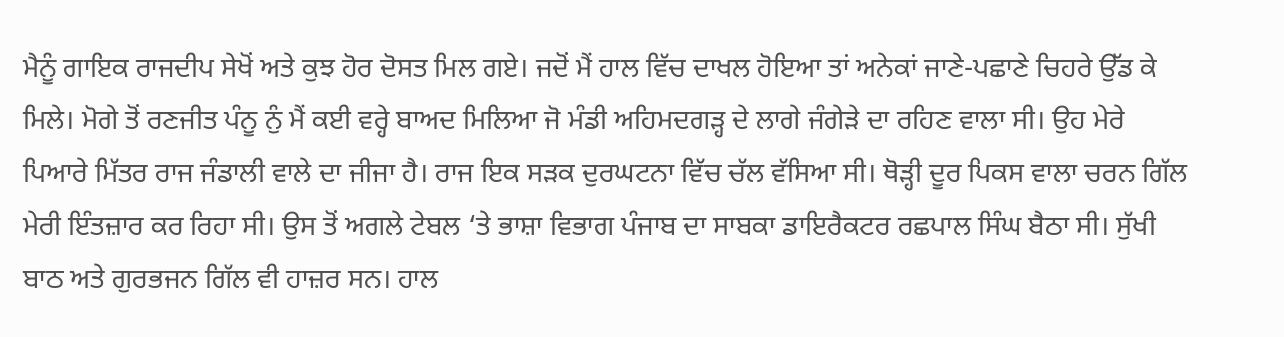ਮੈਨੂੰ ਗਾਇਕ ਰਾਜਦੀਪ ਸੇਖੋਂ ਅਤੇ ਕੁਝ ਹੋਰ ਦੋਸਤ ਮਿਲ ਗਏ। ਜਦੋਂ ਮੈਂ ਹਾਲ ਵਿੱਚ ਦਾਖਲ ਹੋਇਆ ਤਾਂ ਅਨੇਕਾਂ ਜਾਣੇ-ਪਛਾਣੇ ਚਿਹਰੇ ਉੱਡ ਕੇ ਮਿਲੇ। ਮੋਗੇ ਤੋਂ ਰਣਜੀਤ ਪੰਨੂ ਨੁੰ ਮੈਂ ਕਈ ਵਰ੍ਹੇ ਬਾਅਦ ਮਿਲਿਆ ਜੋ ਮੰਡੀ ਅਹਿਮਦਗੜ੍ਹ ਦੇ ਲਾਗੇ ਜੰਗੇੜੇ ਦਾ ਰਹਿਣ ਵਾਲਾ ਸੀ। ਉਹ ਮੇਰੇ ਪਿਆਰੇ ਮਿੱਤਰ ਰਾਜ ਜੰਡਾਲੀ ਵਾਲੇ ਦਾ ਜੀਜਾ ਹੈ। ਰਾਜ ਇਕ ਸੜਕ ਦੁਰਘਟਨਾ ਵਿੱਚ ਚੱਲ ਵੱਸਿਆ ਸੀ। ਥੋੜ੍ਹੀ ਦੂਰ ਪਿਕਸ ਵਾਲਾ ਚਰਨ ਗਿੱਲ ਮੇਰੀ ਇੰਤਜ਼ਾਰ ਕਰ ਰਿਹਾ ਸੀ। ਉਸ ਤੋਂ ਅਗਲੇ ਟੇਬਲ ‘ਤੇ ਭਾਸ਼ਾ ਵਿਭਾਗ ਪੰਜਾਬ ਦਾ ਸਾਬਕਾ ਡਾਇਰੈਕਟਰ ਰਛਪਾਲ ਸਿੰਘ ਬੈਠਾ ਸੀ। ਸੁੱਖੀ ਬਾਠ ਅਤੇ ਗੁਰਭਜਨ ਗਿੱਲ ਵੀ ਹਾਜ਼ਰ ਸਨ। ਹਾਲ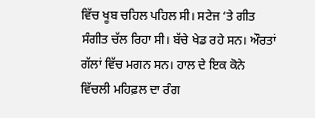ਵਿੱਚ ਖੂਬ ਚਹਿਲ ਪਹਿਲ ਸੀ। ਸਟੇਜ ‘ਤੇ ਗੀਤ ਸੰਗੀਤ ਚੱਲ ਰਿਹਾ ਸੀ। ਬੱਚੇ ਖੇਡ ਰਹੇ ਸਨ। ਔਰਤਾਂ ਗੱਲਾਂ ਵਿੱਚ ਮਗਨ ਸਨ। ਹਾਲ ਦੇ ਇਕ ਕੋਨੇ ਵਿੱਚਲੀ ਮਹਿਫ਼ਲ ਦਾ ਰੰਗ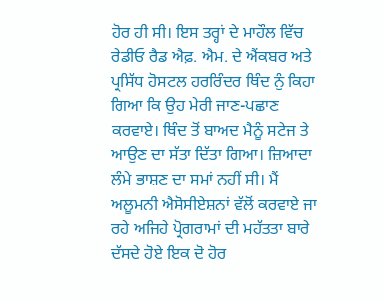ਹੋਰ ਹੀ ਸੀ। ਇਸ ਤਰ੍ਹਾਂ ਦੇ ਮਾਹੌਲ ਵਿੱਚ ਰੇਡੀਓ ਰੈਡ ਐਫ਼. ਐਮ. ਦੇ ਐਂਕਬਰ ਅਤੇ ਪ੍ਰਸਿੱਧ ਹੋਸਟਲ ਹਰਰਿੰਦਰ ਥਿੰਦ ਨੁੰ ਕਿਹਾ ਗਿਆ ਕਿ ਉਹ ਮੇਰੀ ਜਾਣ-ਪਛਾਣ ਕਰਵਾਏ। ਥਿੰਦ ਤੋਂ ਬਾਅਦ ਮੈਨੂੰ ਸਟੇਜ ਤੇ ਆਉਣ ਦਾ ਸੱਤਾ ਦਿੱਤਾ ਗਿਆ। ਜ਼ਿਆਦਾ ਲੰਮੇ ਭਾਸ਼ਣ ਦਾ ਸਮਾਂ ਨਹੀਂ ਸੀ। ਮੈਂ ਅਲੂਮਨੀ ਐਸੋਸੀਏਸ਼ਨਾਂ ਵੱਲੋਂ ਕਰਵਾਏ ਜਾ ਰਹੇ ਅਜਿਹੇ ਪ੍ਰੋਗਰਾਮਾਂ ਦੀ ਮਹੱਤਤਾ ਬਾਰੇ ਦੱਸਦੇ ਹੋਏ ਇਕ ਦੋ ਹੋਰ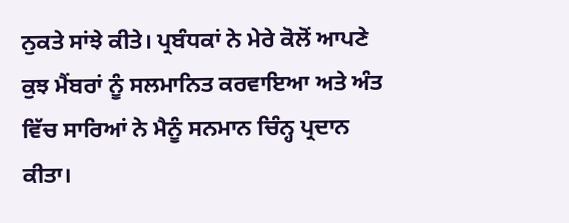ਨੁਕਤੇ ਸਾਂਝੇ ਕੀਤੇ। ਪ੍ਰਬੰਧਕਾਂ ਨੇ ਮੇਰੇ ਕੋਲੋਂ ਆਪਣੇ ਕੁਝ ਮੈਂਬਰਾਂ ਨੂੰ ਸਲਮਾਨਿਤ ਕਰਵਾਇਆ ਅਤੇ ਅੰਤ ਵਿੱਚ ਸਾਰਿਆਂ ਨੇ ਮੈਨੂੰ ਸਨਮਾਨ ਚਿੰਨ੍ਹ ਪ੍ਰਦਾਨ ਕੀਤਾ।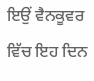ਇਉਂ ਵੈਨਕੂਵਰ ਵਿੱਚ ਇਹ ਦਿਨ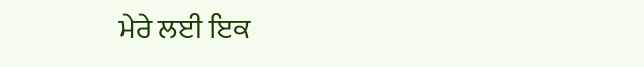ਮੇਰੇ ਲਈ ਇਕ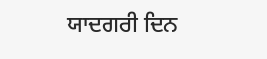ਯਾਦਗਰੀ ਦਿਨ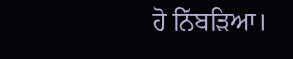ਹੋ ਨਿੱਬੜਿਆ।